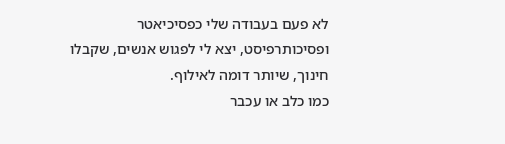לא פעם בעבודה שלי כפסיכיאטר ופסיכותרפיסט, יצא לי לפגוש אנשים, שקבלו חינוך, שיותר דומה לאילוף.
כמו כלב או עכבר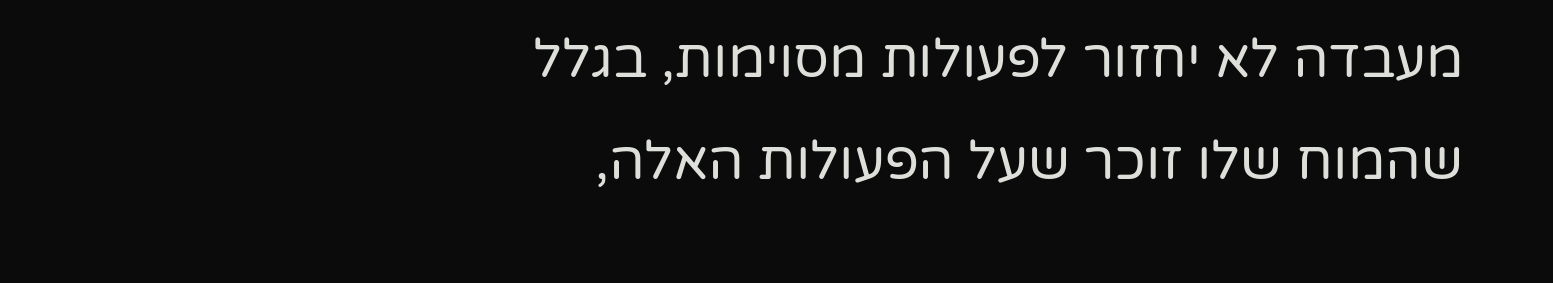מעבדה לא יחזור לפעולות מסוימות, בגלל שהמוח שלו זוכר שעל הפעולות האלה,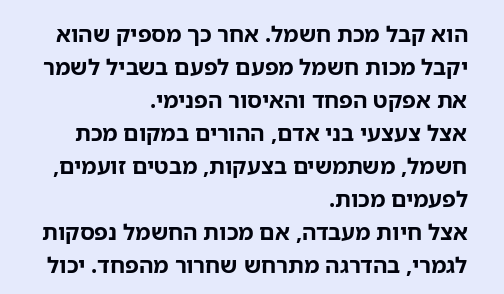הוא קבל מכת חשמל. אחר כך מספיק שהוא יקבל מכות חשמל מפעם לפעם בשביל לשמר את אפקט הפחד והאיסור הפנימי.
אצל צעצעי בני אדם, ההורים במקום מכת חשמל, משתמשים בצעקות, מבטים זועמים, לפעמים מכות.
אצל חיות מעבדה, אם מכות החשמל נפסקות לגמרי, בהדרגה מתרחש שחרור מהפחד. יכול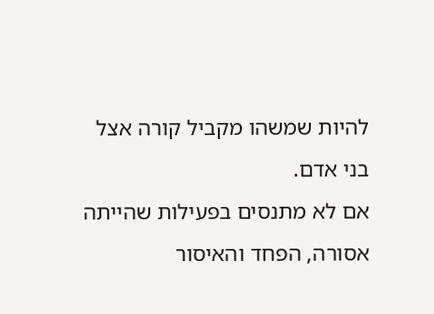להיות שמשהו מקביל קורה אצל בני אדם.
אם לא מתנסים בפעילות שהייתה אסורה, הפחד והאיסור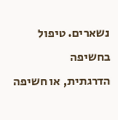נשארים. טיפול בחשיפה
הדרגתית, או חשיפה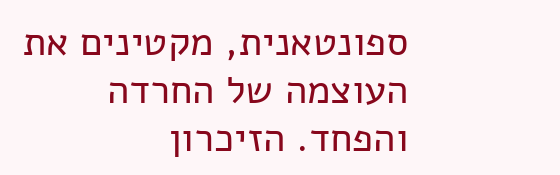ספונטאנית, מקטינים את העוצמה של החרדה והפחד. הזיכרון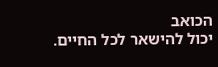הכואב
יכול להישאר לכל החיים.